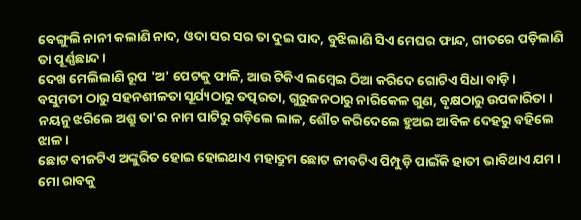ବେଙ୍ଗୁଲି ନାନୀ କଲାଣି ନାଦ, ଓଦା ସର ସର ତା ଦୁଇ ପାଦ, ବୁଝିଲାଣି ସିଏ ମେଘର ଫାନ୍ଦ, ଗୀତରେ ପଡ଼ିଲାଣି ତା ପୂର୍ଣ୍ଣଛାନ୍ଦ।
ଦେଖ ମେଲିଲାଣି ରୂପ 'ଅ' ପେଟକୁ ଫାଳି, ଆଉ ଟିକିଏ ଲମ୍ବେଇ ଠିଆ କରିଦେ ଗୋଟିଏ ସିଧା ବାଡ଼ି ।
ବସୁମତୀ ଠାରୁ ସହନଶୀଳତା ସୂର୍ଯ୍ୟଠାରୁ ତତ୍ପରତା, ଗୁରୁଜନଠାରୁ ନାରିକେଳ ଗୁଣ, ବୃକ୍ଷଠାରୁ ଉପକାରିତା ।
ନୟନୁ ଝରିଲେ ଅଶ୍ରୁ ତା'ର ନାମ ପାଟିରୁ ଗଡ଼ିଲେ ଲାଳ, ଶୌଚ କରିଦେଲେ ହୁଅଇ ଆବିଳ ଦେହରୁ ବହିଲେ ଝାଳ ।
ଛୋଟ ବୀଜଟିଏ ଅଙ୍କୁରିତ ହୋଇ ହୋଇଥାଏ ମହାଦ୍ରୁମ ଛୋଟ ଜୀବଟିଏ ପିମ୍ପୁଡ଼ି ପାଇଁକି ହାତୀ ଭାବିଥାଏ ଯମ ।
ମୋ ରାବକୁ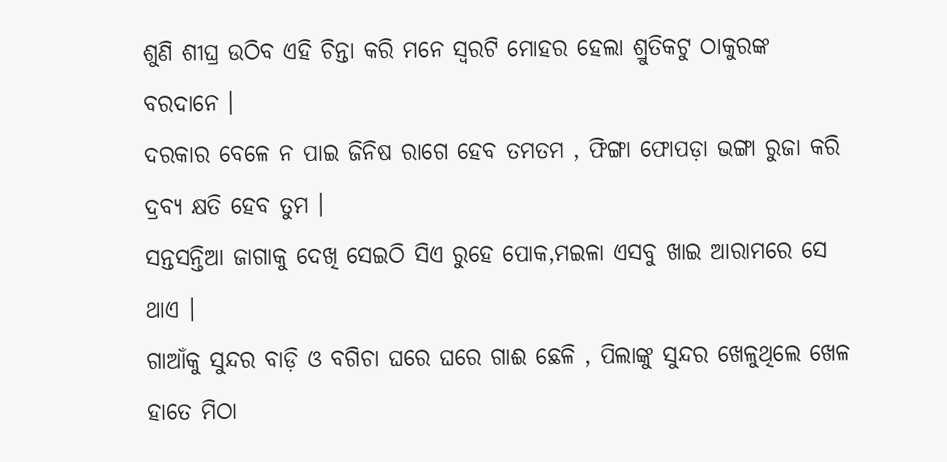ଶୁଣି ଶୀଘ୍ର ଉଠିବ ଏହି ଚିନ୍ତା କରି ମନେ ସ୍ଵରଟି ମୋହର ହେଲା ଶ୍ରୁତିକଟୁ ଠାକୁରଙ୍କ ବରଦାନେ ।
ଦରକାର ବେଳେ ନ ପାଇ ଜିନିଷ ରାଗେ ହେବ ତମତମ , ଫିଙ୍ଗା ଫୋପଡ଼ା ଭଙ୍ଗା ରୁଜା କରି ଦ୍ରବ୍ୟ କ୍ଷତି ହେବ ତୁମ ।
ସନ୍ତସନ୍ତିଆ ଜାଗାକୁ ଦେଖି ସେଇଠି ସିଏ ରୁହେ ପୋକ,ମଇଳା ଏସବୁ ଖାଇ ଆରାମରେ ସେ ଥାଏ ।
ଗାଆଁକୁ ସୁନ୍ଦର ବାଡ଼ି ଓ ବଗିଚା ଘରେ ଘରେ ଗାଈ ଛେଳି , ପିଲାଙ୍କୁ ସୁନ୍ଦର ଖେଳୁଥିଲେ ଖେଳ ହାତେ ମିଠା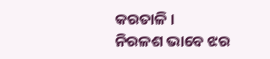କରତାଳି ।
ନିରଳଶ ଭାବେ ଝର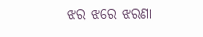ଝର ଝରେ ଝରଣା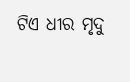ଟିଏ ଧୀର ମୃଦୁ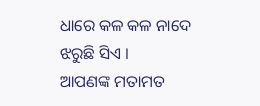ଧାରେ କଳ କଳ ନାଦେ ଝରୁଛି ସିଏ ।
ଆପଣଙ୍କ ମତାମତ